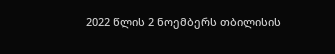2022 წლის 2 ნოემბერს თბილისის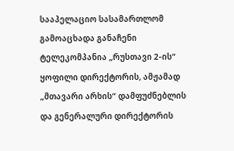სააპელაციო სასამართლომ გამოაცხადა განაჩენი ტელეკომპანია „რუსთავი 2-ის“ ყოფილი დირექტორის, ამჟამად „მთავარი არხის“ დამფუძნებლის და გენერალური დირექტორის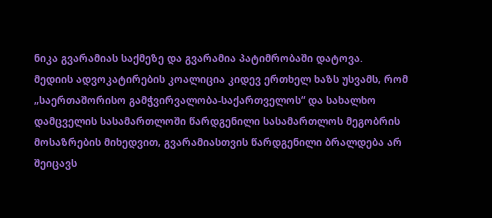ნიკა გვარამიას საქმეზე და გვარამია პატიმრობაში დატოვა.
მედიის ადვოკატირების კოალიცია კიდევ ერთხელ ხაზს უსვამს, რომ „საერთაშორისო გამჭვირვალობა-საქართველოს“ და სახალხო დამცველის სასამართლოში წარდგენილი სასამართლოს მეგობრის მოსაზრების მიხედვით, გვარამიასთვის წარდგენილი ბრალდება არ შეიცავს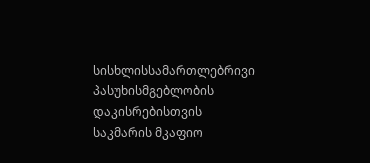სისხლისსამართლებრივი პასუხისმგებლობის დაკისრებისთვის საკმარის მკაფიო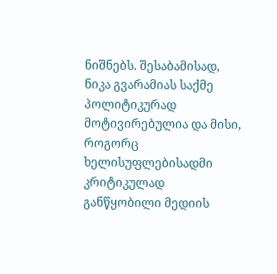ნიშნებს. შესაბამისად, ნიკა გვარამიას საქმე პოლიტიკურად მოტივირებულია და მისი, როგორც ხელისუფლებისადმი კრიტიკულად განწყობილი მედიის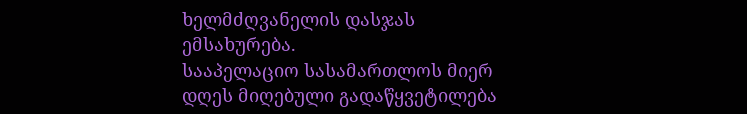ხელმძღვანელის დასჯას ემსახურება.
სააპელაციო სასამართლოს მიერ დღეს მიღებული გადაწყვეტილება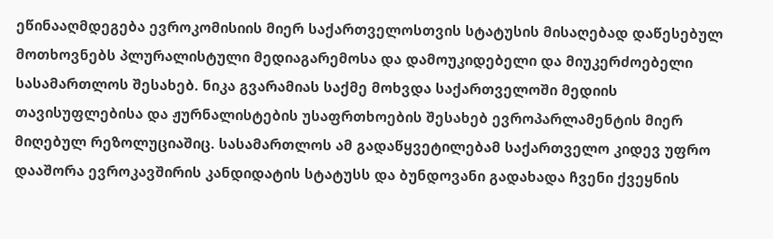ეწინააღმდეგება ევროკომისიის მიერ საქართველოსთვის სტატუსის მისაღებად დაწესებულ მოთხოვნებს პლურალისტული მედიაგარემოსა და დამოუკიდებელი და მიუკერძოებელი სასამართლოს შესახებ. ნიკა გვარამიას საქმე მოხვდა საქართველოში მედიის თავისუფლებისა და ჟურნალისტების უსაფრთხოების შესახებ ევროპარლამენტის მიერ მიღებულ რეზოლუციაშიც. სასამართლოს ამ გადაწყვეტილებამ საქართველო კიდევ უფრო დააშორა ევროკავშირის კანდიდატის სტატუსს და ბუნდოვანი გადახადა ჩვენი ქვეყნის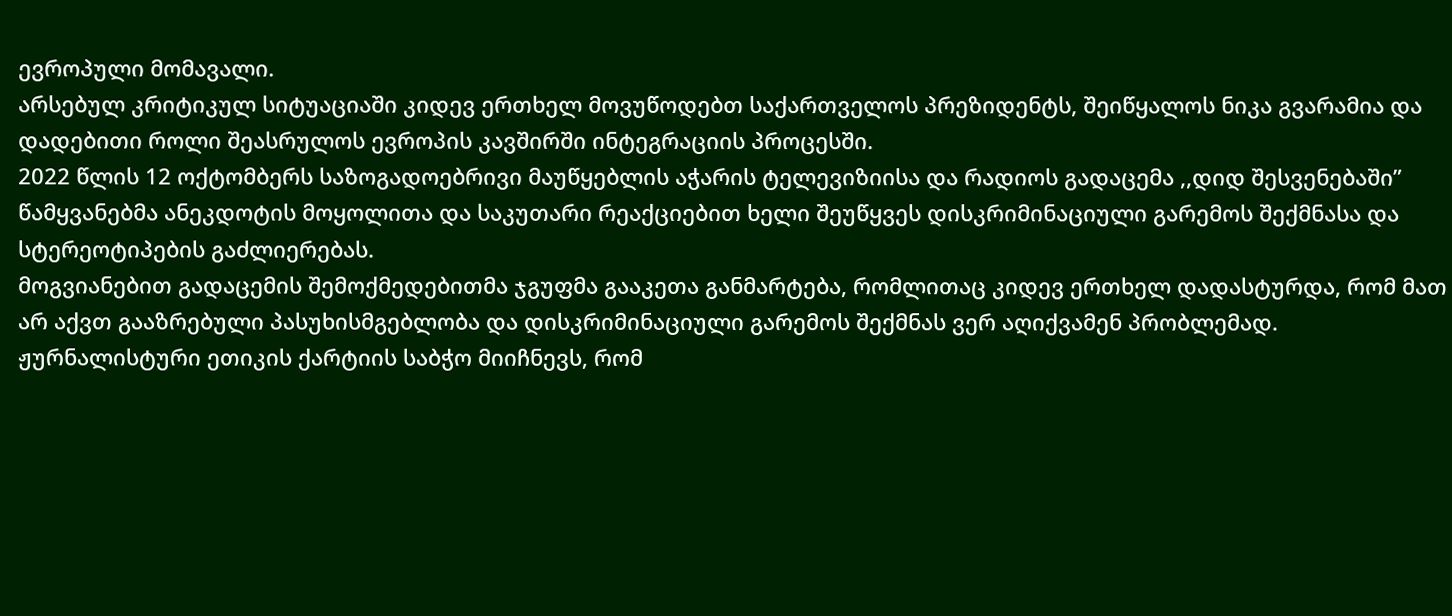ევროპული მომავალი.
არსებულ კრიტიკულ სიტუაციაში კიდევ ერთხელ მოვუწოდებთ საქართველოს პრეზიდენტს, შეიწყალოს ნიკა გვარამია და დადებითი როლი შეასრულოს ევროპის კავშირში ინტეგრაციის პროცესში.
2022 წლის 12 ოქტომბერს საზოგადოებრივი მაუწყებლის აჭარის ტელევიზიისა და რადიოს გადაცემა ,,დიდ შესვენებაში” წამყვანებმა ანეკდოტის მოყოლითა და საკუთარი რეაქციებით ხელი შეუწყვეს დისკრიმინაციული გარემოს შექმნასა და სტერეოტიპების გაძლიერებას.
მოგვიანებით გადაცემის შემოქმედებითმა ჯგუფმა გააკეთა განმარტება, რომლითაც კიდევ ერთხელ დადასტურდა, რომ მათ არ აქვთ გააზრებული პასუხისმგებლობა და დისკრიმინაციული გარემოს შექმნას ვერ აღიქვამენ პრობლემად.
ჟურნალისტური ეთიკის ქარტიის საბჭო მიიჩნევს, რომ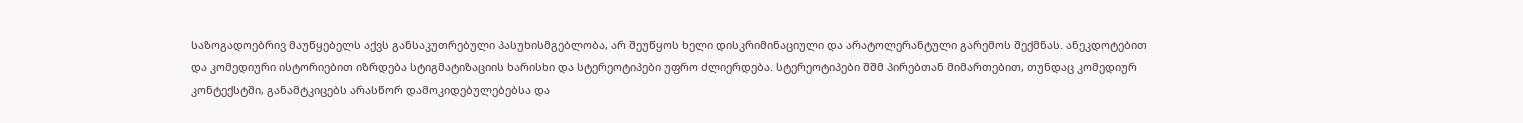საზოგადოებრივ მაუწყებელს აქვს განსაკუთრებული პასუხისმგებლობა, არ შეუწყოს ხელი დისკრიმინაციული და არატოლერანტული გარემოს შექმნას. ანეკდოტებით და კომედიური ისტორიებით იზრდება სტიგმატიზაციის ხარისხი და სტერეოტიპები უფრო ძლიერდება. სტერეოტიპები შშმ პირებთან მიმართებით, თუნდაც კომედიურ კონტექსტში, განამტკიცებს არასწორ დამოკიდებულებებსა და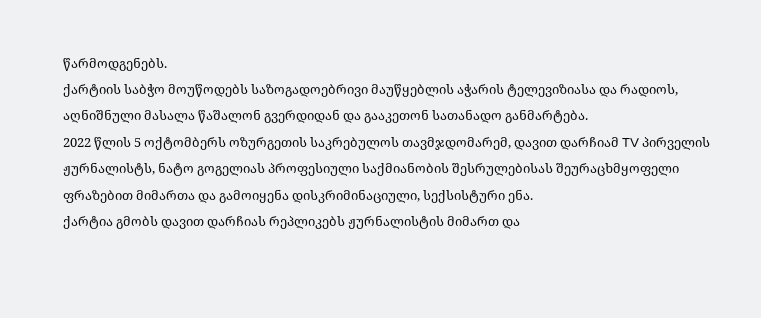წარმოდგენებს.
ქარტიის საბჭო მოუწოდებს საზოგადოებრივი მაუწყებლის აჭარის ტელევიზიასა და რადიოს, აღნიშნული მასალა წაშალონ გვერდიდან და გააკეთონ სათანადო განმარტება.
2022 წლის 5 ოქტომბერს ოზურგეთის საკრებულოს თავმჯდომარემ, დავით დარჩიამ TV პირველის ჟურნალისტს, ნატო გოგელიას პროფესიული საქმიანობის შესრულებისას შეურაცხმყოფელი ფრაზებით მიმართა და გამოიყენა დისკრიმინაციული, სექსისტური ენა.
ქარტია გმობს დავით დარჩიას რეპლიკებს ჟურნალისტის მიმართ და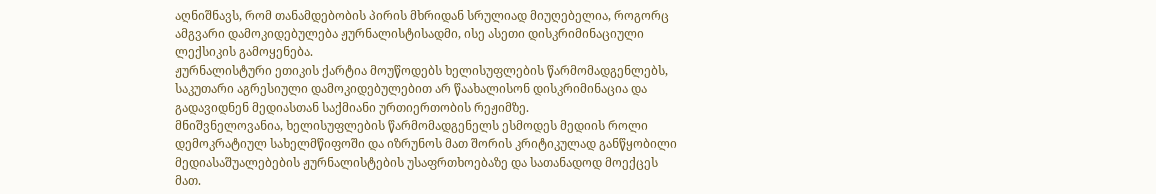აღნიშნავს, რომ თანამდებობის პირის მხრიდან სრულიად მიუღებელია, როგორც ამგვარი დამოკიდებულება ჟურნალისტისადმი, ისე ასეთი დისკრიმინაციული ლექსიკის გამოყენება.
ჟურნალისტური ეთიკის ქარტია მოუწოდებს ხელისუფლების წარმომადგენლებს, საკუთარი აგრესიული დამოკიდებულებით არ წაახალისონ დისკრიმინაცია და გადავიდნენ მედიასთან საქმიანი ურთიერთობის რეჟიმზე.
მნიშვნელოვანია, ხელისუფლების წარმომადგენელს ესმოდეს მედიის როლი დემოკრატიულ სახელმწიფოში და იზრუნოს მათ შორის კრიტიკულად განწყობილი მედიასაშუალებების ჟურნალისტების უსაფრთხოებაზე და სათანადოდ მოექცეს მათ.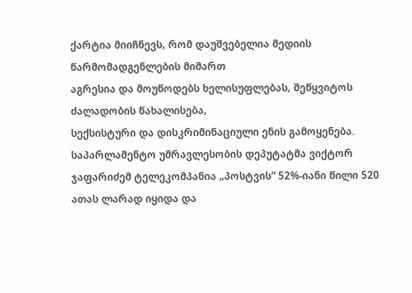ქარტია მიიჩნევს, რომ დაუშვებელია მედიის წარმომადგენლების მიმართ
აგრესია და მოუწოდებს ხელისუფლებას, შეწყვიტოს ძალადობის წახალისება,
სექსისტური და დისკრიმინაციული ენის გამოყენება.
საპარლამენტო უმრავლესობის დეპუტატმა ვიქტორ ჯაფარიძემ ტელეკომპანია „პოსტვის“ 52%-იანი წილი 520 ათას ლარად იყიდა და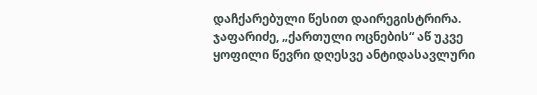დაჩქარებული წესით დაირეგისტრირა.
ჯაფარიძე, „ქართული ოცნების“ აწ უკვე ყოფილი წევრი დღესვე ანტიდასავლური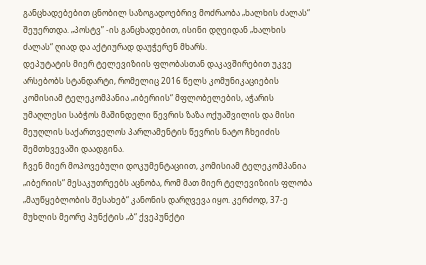განცხადებებით ცნობილ საზოგადოებრივ მოძრაობა „ხალხის ძალას“ შეუერთდა. „პოსტვ” -ის განცხადებით, ისინი დღეიდან „ხალხის ძალას“ ღიად და აქტიურად დაუჭერენ მხარს.
დეპუტატის მიერ ტელევიზიის ფლობასთან დაკავშირებით უკვე არსებობს სტანდარტი, რომელიც 2016 წელს კომუნიკაციების კომისიამ ტელეკომპანია „იბერიის“ მფლობელების, აჭარის უმაღლესი საბჭოს მაშინდელი წევრის ზაზა ოქუაშვილის და მისი მეუღლის საქართველოს პარლამენტის წევრის ნატო ჩხეიძის შემთხვევაში დაადგინა.
ჩვენ მიერ მოპოვებული დოკუმენტაციით, კომისიამ ტელეკომპანია „იბერიის“ მესაკუთრეებს აცნობა, რომ მათ მიერ ტელევიზიის ფლობა „მაუწყებლობის შესახებ“ კანონის დარღვევა იყო. კერძოდ, 37-ე მუხლის მეორე პუნქტის „ბ“ ქვეპუნქტი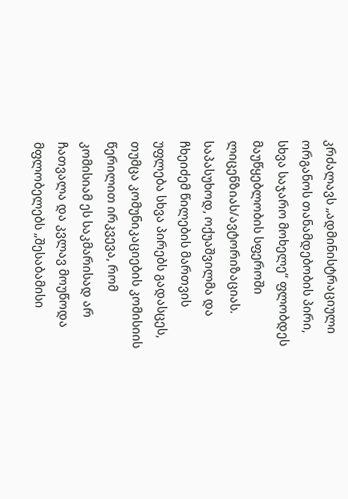კრძალავს „ადმინისტრაციული ორგანოს თანამდებობის პირი, სხვა საჯარო მოხელე“ ფლობდეს მაუწყებლობის სფეროში ლიცენზიას/ავტორიზაციას. საპასუხოდ, ოქუაშვილმა და ჩხეიძემ წილების მართვის უფლება სხვა პირებს გადასცეს, თუმცა კომუნიკაციების კომისიის წერილით ირკვევა, რომ კომისიამ ეს საკმარისად არ ჩათვალა და კვლავ მოუწოდა მფლობელებს „შესაბამისი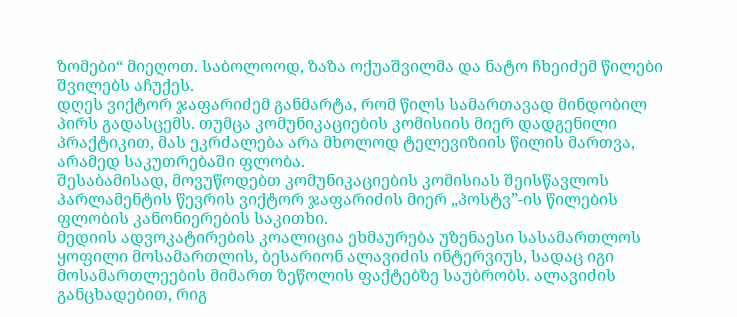ზომები“ მიეღოთ. საბოლოოდ, ზაზა ოქუაშვილმა და ნატო ჩხეიძემ წილები შვილებს აჩუქეს.
დღეს ვიქტორ ჯაფარიძემ განმარტა, რომ წილს სამართავად მინდობილ პირს გადასცემს. თუმცა კომუნიკაციების კომისიის მიერ დადგენილი პრაქტიკით, მას ეკრძალება არა მხოლოდ ტელევიზიის წილის მართვა, არამედ საკუთრებაში ფლობა.
შესაბამისად, მოვუწოდებთ კომუნიკაციების კომისიას შეისწავლოს პარლამენტის წევრის ვიქტორ ჯაფარიძის მიერ „პოსტვ”-ის წილების ფლობის კანონიერების საკითხი.
მედიის ადვოკატირების კოალიცია ეხმაურება უზენაესი სასამართლოს ყოფილი მოსამართლის, ბესარიონ ალავიძის ინტერვიუს, სადაც იგი მოსამართლეების მიმართ ზეწოლის ფაქტებზე საუბრობს. ალავიძის განცხადებით, რიგ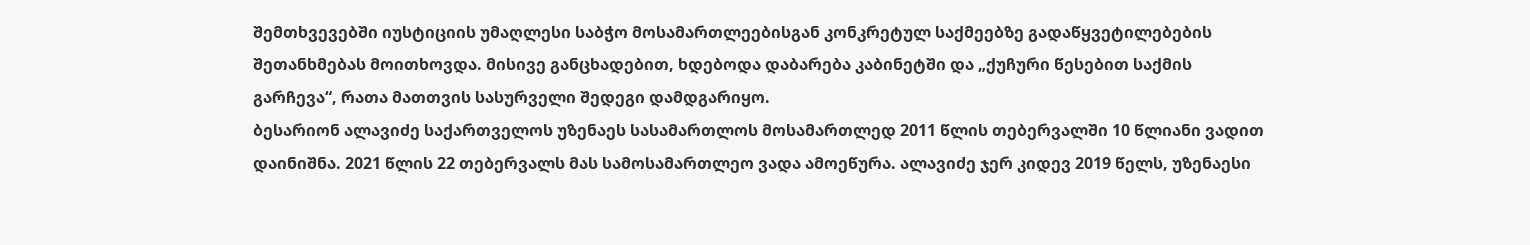შემთხვევებში იუსტიციის უმაღლესი საბჭო მოსამართლეებისგან კონკრეტულ საქმეებზე გადაწყვეტილებების შეთანხმებას მოითხოვდა. მისივე განცხადებით, ხდებოდა დაბარება კაბინეტში და „ქუჩური წესებით საქმის გარჩევა“, რათა მათთვის სასურველი შედეგი დამდგარიყო.
ბესარიონ ალავიძე საქართველოს უზენაეს სასამართლოს მოსამართლედ 2011 წლის თებერვალში 10 წლიანი ვადით დაინიშნა. 2021 წლის 22 თებერვალს მას სამოსამართლეო ვადა ამოეწურა. ალავიძე ჯერ კიდევ 2019 წელს, უზენაესი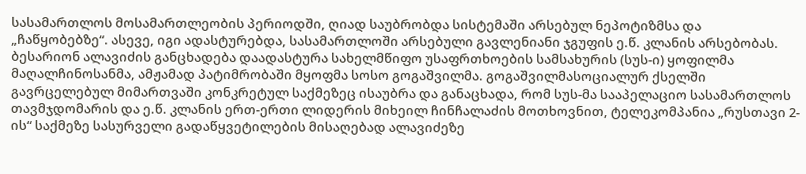სასამართლოს მოსამართლეობის პერიოდში, ღიად საუბრობდა სისტემაში არსებულ ნეპოტიზმსა და „ჩაწყობებზე“. ასევე, იგი ადასტურებდა, სასამართლოში არსებული გავლენიანი ჯგუფის ე.წ. კლანის არსებობას.
ბესარიონ ალავიძის განცხადება დაადასტურა სახელმწიფო უსაფრთხოების სამსახურის (სუს-ი) ყოფილმა მაღალჩინოსანმა, ამჟამად პატიმრობაში მყოფმა სოსო გოგაშვილმა. გოგაშვილმასოციალურ ქსელში გავრცელებულ მიმართვაში კონკრეტულ საქმეზეც ისაუბრა და განაცხადა, რომ სუს-მა სააპელაციო სასამართლოს თავმჯდომარის და ე.წ. კლანის ერთ-ერთი ლიდერის მიხეილ ჩინჩალაძის მოთხოვნით, ტელეკომპანია „რუსთავი 2-ის“ საქმეზე სასურველი გადაწყვეტილების მისაღებად ალავიძეზე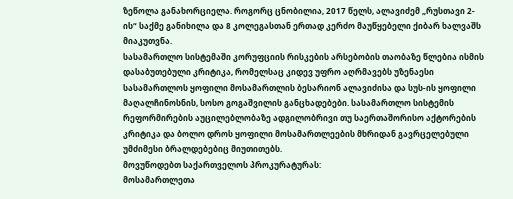ზეწოლა განახორციელა. როგორც ცნობილია, 2017 წელს, ალავიძემ „რუსთავი 2-ის“ საქმე განიხილა და 8 კოლეგასთან ერთად კერძო მაუწყებელი ქიბარ ხალვაშს მიაკუთვნა.
სასამართლო სისტემაში კორუფციის რისკების არსებობის თაობაზე წლებია ისმის დასაბუთებული კრიტიკა, რომელსაც კიდევ უფრო აღრმავებს უზენაესი სასამართლოს ყოფილი მოსამართლის ბესარიონ ალავიძისა და სუს-ის ყოფილი მაღალჩინოსნის, სოსო გოგაშვილის განცხადებები. სასამართლო სისტემის რეფორმირების აუცილებლობაზე ადგილობრივი თუ საერთაშორისო აქტორების კრიტიკა და ბოლო დროს ყოფილი მოსამართლეების მხრიდან გავრცელებული უმძიმესი ბრალდებებიც მიუთითებს.
მოვუწოდებთ საქართველოს პროკურატურას:
მოსამართლეთა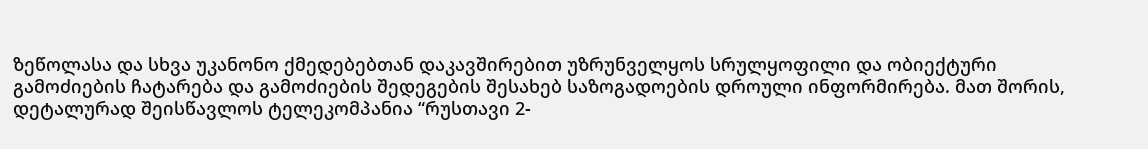ზეწოლასა და სხვა უკანონო ქმედებებთან დაკავშირებით უზრუნველყოს სრულყოფილი და ობიექტური გამოძიების ჩატარება და გამოძიების შედეგების შესახებ საზოგადოების დროული ინფორმირება. მათ შორის, დეტალურად შეისწავლოს ტელეკომპანია “რუსთავი 2-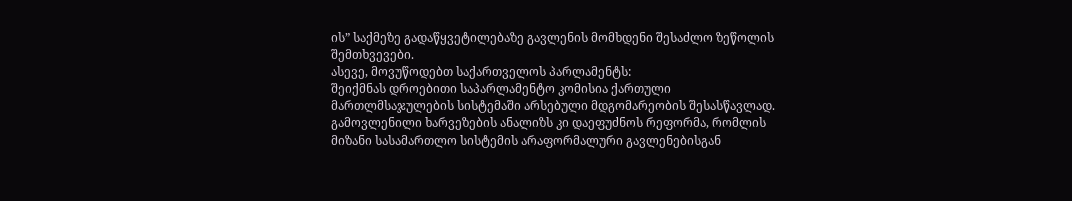ის” საქმეზე გადაწყვეტილებაზე გავლენის მომხდენი შესაძლო ზეწოლის შემთხვევები.
ასევე, მოვუწოდებთ საქართველოს პარლამენტს:
შეიქმნას დროებითი საპარლამენტო კომისია ქართული მართლმსაჯულების სისტემაში არსებული მდგომარეობის შესასწავლად. გამოვლენილი ხარვეზების ანალიზს კი დაეფუძნოს რეფორმა, რომლის მიზანი სასამართლო სისტემის არაფორმალური გავლენებისგან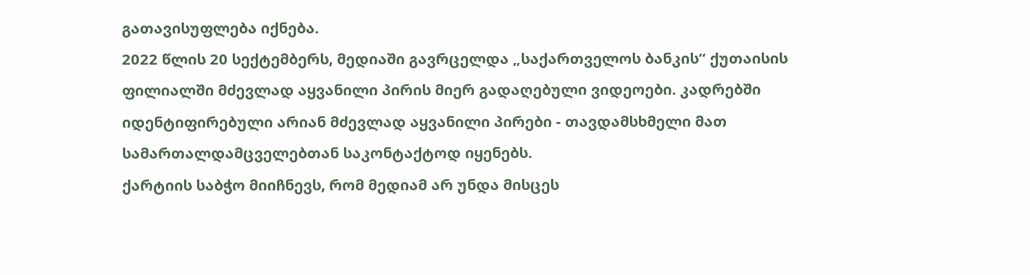გათავისუფლება იქნება.
2022 წლის 20 სექტემბერს, მედიაში გავრცელდა „საქართველოს ბანკის“ ქუთაისის ფილიალში მძევლად აყვანილი პირის მიერ გადაღებული ვიდეოები. კადრებში იდენტიფირებული არიან მძევლად აყვანილი პირები - თავდამსხმელი მათ სამართალდამცველებთან საკონტაქტოდ იყენებს.
ქარტიის საბჭო მიიჩნევს, რომ მედიამ არ უნდა მისცეს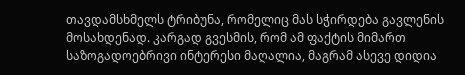თავდამსხმელს ტრიბუნა, რომელიც მას სჭირდება გავლენის მოსახდენად. კარგად გვესმის, რომ ამ ფაქტის მიმართ საზოგადოებრივი ინტერესი მაღალია, მაგრამ ასევე დიდია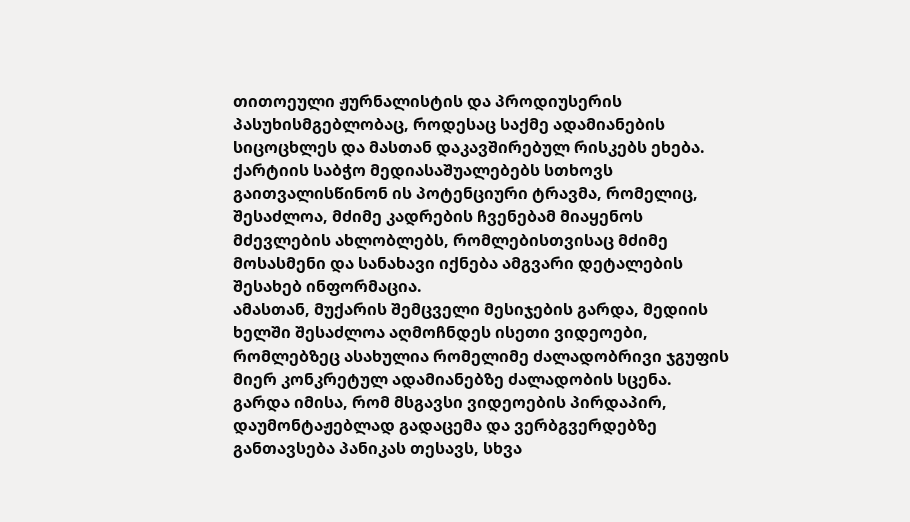თითოეული ჟურნალისტის და პროდიუსერის პასუხისმგებლობაც, როდესაც საქმე ადამიანების სიცოცხლეს და მასთან დაკავშირებულ რისკებს ეხება.
ქარტიის საბჭო მედიასაშუალებებს სთხოვს გაითვალისწინონ ის პოტენციური ტრავმა, რომელიც, შესაძლოა, მძიმე კადრების ჩვენებამ მიაყენოს მძევლების ახლობლებს, რომლებისთვისაც მძიმე მოსასმენი და სანახავი იქნება ამგვარი დეტალების შესახებ ინფორმაცია.
ამასთან, მუქარის შემცველი მესიჯების გარდა, მედიის ხელში შესაძლოა აღმოჩნდეს ისეთი ვიდეოები, რომლებზეც ასახულია რომელიმე ძალადობრივი ჯგუფის მიერ კონკრეტულ ადამიანებზე ძალადობის სცენა. გარდა იმისა, რომ მსგავსი ვიდეოების პირდაპირ, დაუმონტაჟებლად გადაცემა და ვერბგვერდებზე განთავსება პანიკას თესავს, სხვა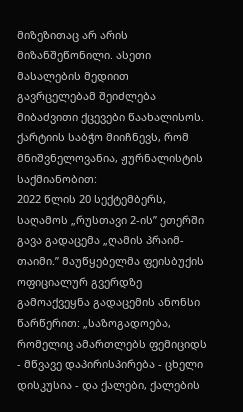მიზეზითაც არ არის მიზანშეწონილი. ასეთი მასალების მედიით გავრცელებამ შეიძლება მიბაძვითი ქცევები წაახალისოს.
ქარტიის საბჭო მიიჩნევს, რომ მნიშვნელოვანია, ჟურნალისტის საქმიანობით:
2022 წლის 20 სექტემბერს, საღამოს „რუსთავი 2-ის” ეთერში გავა გადაცემა „ღამის პრაიმ-თაიმი.” მაუწყებელმა ფეისბუქის ოფიციალურ გვერდზე გამოაქვეყნა გადაცემის ანონსი წარწერით: „საზოგადოება, რომელიც ამართლებს ფემიციდს - მწვავე დაპირისპირება - ცხელი დისკუსია - და ქალები, ქალების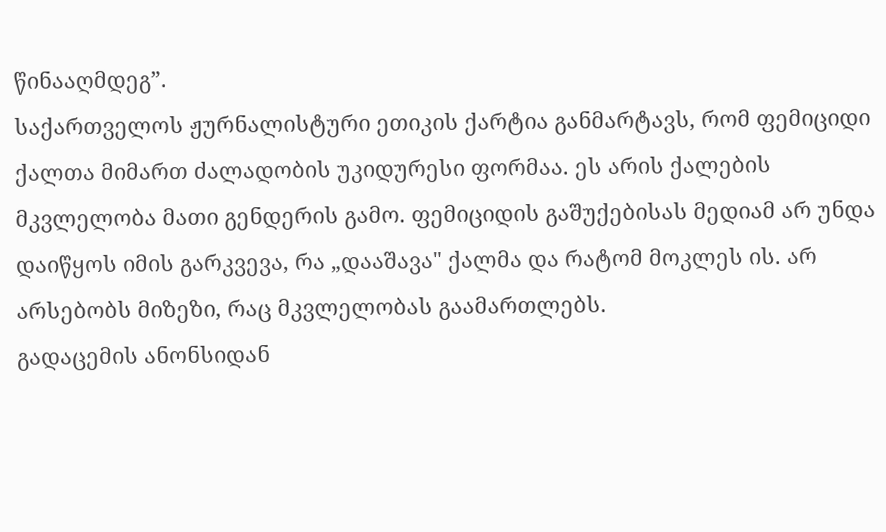წინააღმდეგ”.
საქართველოს ჟურნალისტური ეთიკის ქარტია განმარტავს, რომ ფემიციდი ქალთა მიმართ ძალადობის უკიდურესი ფორმაა. ეს არის ქალების მკვლელობა მათი გენდერის გამო. ფემიციდის გაშუქებისას მედიამ არ უნდა დაიწყოს იმის გარკვევა, რა „დააშავა" ქალმა და რატომ მოკლეს ის. არ არსებობს მიზეზი, რაც მკვლელობას გაამართლებს.
გადაცემის ანონსიდან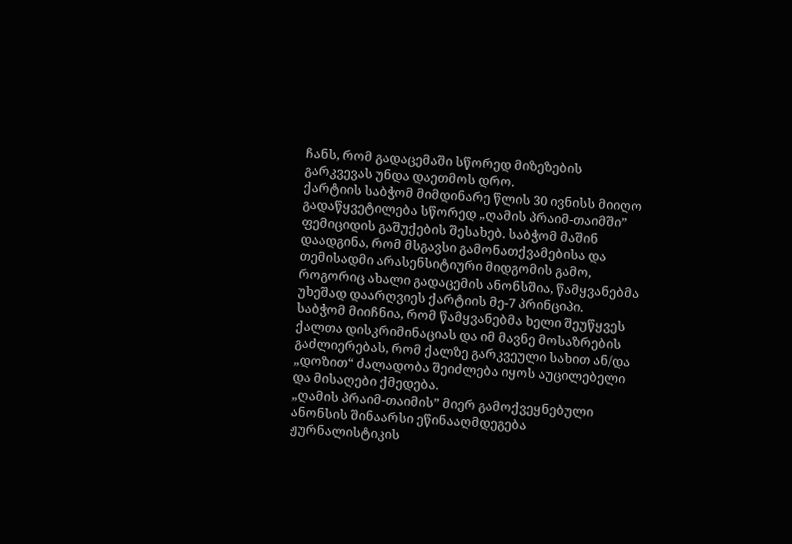ჩანს, რომ გადაცემაში სწორედ მიზეზების გარკვევას უნდა დაეთმოს დრო.
ქარტიის საბჭომ მიმდინარე წლის 30 ივნისს მიიღო გადაწყვეტილება სწორედ „ღამის პრაიმ-თაიმში” ფემიციდის გაშუქების შესახებ. საბჭომ მაშინ დაადგინა, რომ მსგავსი გამონათქვამებისა და თემისადმი არასენსიტიური მიდგომის გამო, როგორიც ახალი გადაცემის ანონსშია, წამყვანებმა უხეშად დაარღვიეს ქარტიის მე-7 პრინციპი.
საბჭომ მიიჩნია, რომ წამყვანებმა ხელი შეუწყვეს ქალთა დისკრიმინაციას და იმ მავნე მოსაზრების გაძლიერებას, რომ ქალზე გარკვეული სახით ან/და „დოზით“ ძალადობა შეიძლება იყოს აუცილებელი და მისაღები ქმედება.
„ღამის პრაიმ-თაიმის” მიერ გამოქვეყნებული ანონსის შინაარსი ეწინააღმდეგება ჟურნალისტიკის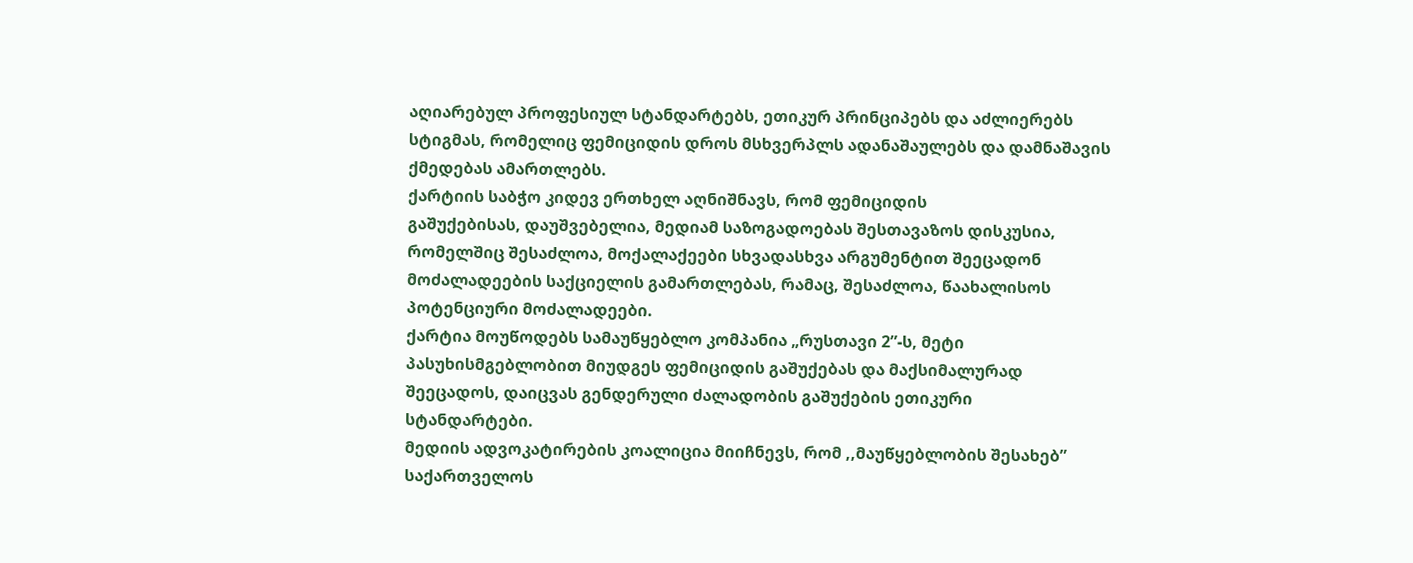აღიარებულ პროფესიულ სტანდარტებს, ეთიკურ პრინციპებს და აძლიერებს სტიგმას, რომელიც ფემიციდის დროს მსხვერპლს ადანაშაულებს და დამნაშავის ქმედებას ამართლებს.
ქარტიის საბჭო კიდევ ერთხელ აღნიშნავს, რომ ფემიციდის
გაშუქებისას, დაუშვებელია, მედიამ საზოგადოებას შესთავაზოს დისკუსია,
რომელშიც შესაძლოა, მოქალაქეები სხვადასხვა არგუმენტით შეეცადონ
მოძალადეების საქციელის გამართლებას, რამაც, შესაძლოა, წაახალისოს
პოტენციური მოძალადეები.
ქარტია მოუწოდებს სამაუწყებლო კომპანია „რუსთავი 2”-ს, მეტი
პასუხისმგებლობით მიუდგეს ფემიციდის გაშუქებას და მაქსიმალურად
შეეცადოს, დაიცვას გენდერული ძალადობის გაშუქების ეთიკური
სტანდარტები.
მედიის ადვოკატირების კოალიცია მიიჩნევს, რომ ,,მაუწყებლობის შესახებ” საქართველოს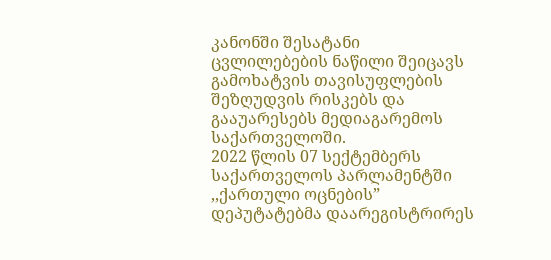კანონში შესატანი ცვლილებების ნაწილი შეიცავს გამოხატვის თავისუფლების შეზღუდვის რისკებს და გააუარესებს მედიაგარემოს საქართველოში.
2022 წლის 07 სექტემბერს საქართველოს პარლამენტში ,,ქართული ოცნების” დეპუტატებმა დაარეგისტრირეს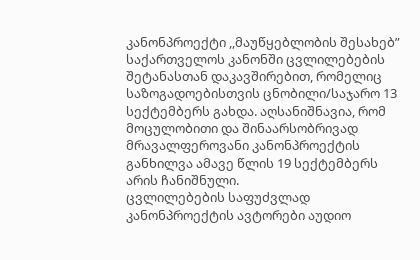კანონპროექტი ,,მაუწყებლობის შესახებ” საქართველოს კანონში ცვლილებების შეტანასთან დაკავშირებით, რომელიც საზოგადოებისთვის ცნობილი/საჯარო 13 სექტემბერს გახდა. აღსანიშნავია, რომ მოცულობითი და შინაარსობრივად მრავალფეროვანი კანონპროექტის განხილვა ამავე წლის 19 სექტემბერს არის ჩანიშნული.
ცვლილებების საფუძვლად კანონპროექტის ავტორები აუდიო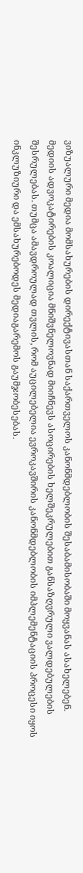ვიზუალური მედია მომსახურების დირექტივასთან საქართველოს კანონმდებლობის შესაბამისობაში მოყვანას ასახელებენ.
მედიის ადვოკატირების კოალიცია მნიშვნელოვნად მიიჩნევს ასოცირების ხელშეკრულებით განსაზღვრული ვალდებულების შესრულებას. თუმცა ამავდროულად თვლის, რომ აუცილებელია ევროკავშირის კანონმდებლობის იმპლემენტაციის პროცესი იყოს ინკლუზიური და ემსახურებოდეს მედიაგარემოს გაუმჯობესებას.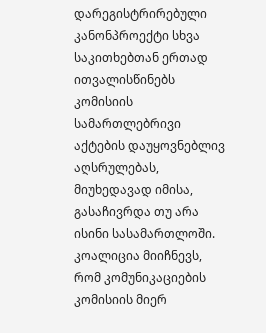დარეგისტრირებული კანონპროექტი სხვა საკითხებთან ერთად ითვალისწინებს კომისიის სამართლებრივი აქტების დაუყოვნებლივ აღსრულებას, მიუხედავად იმისა, გასაჩივრდა თუ არა ისინი სასამართლოში.
კოალიცია მიიჩნევს, რომ კომუნიკაციების კომისიის მიერ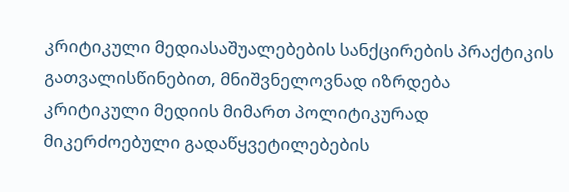კრიტიკული მედიასაშუალებების სანქცირების პრაქტიკის გათვალისწინებით, მნიშვნელოვნად იზრდება კრიტიკული მედიის მიმართ პოლიტიკურად მიკერძოებული გადაწყვეტილებების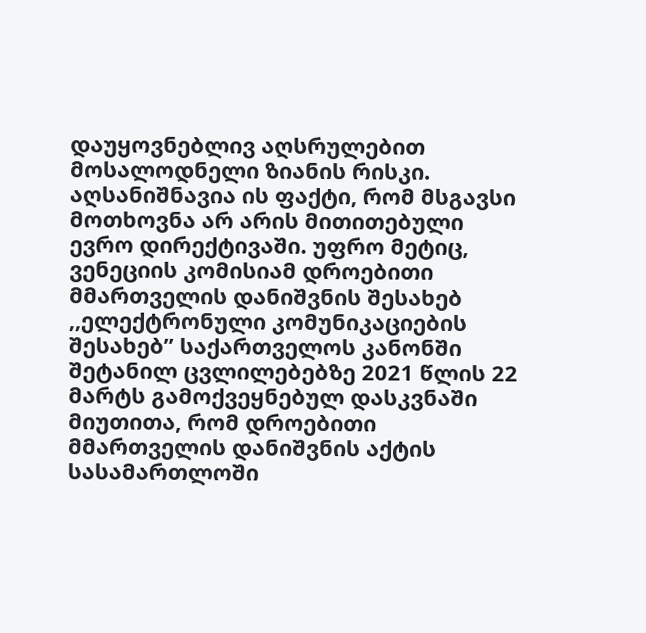დაუყოვნებლივ აღსრულებით მოსალოდნელი ზიანის რისკი.
აღსანიშნავია ის ფაქტი, რომ მსგავსი მოთხოვნა არ არის მითითებული ევრო დირექტივაში. უფრო მეტიც, ვენეციის კომისიამ დროებითი მმართველის დანიშვნის შესახებ ,,ელექტრონული კომუნიკაციების შესახებ” საქართველოს კანონში შეტანილ ცვლილებებზე 2021 წლის 22 მარტს გამოქვეყნებულ დასკვნაში მიუთითა, რომ დროებითი მმართველის დანიშვნის აქტის სასამართლოში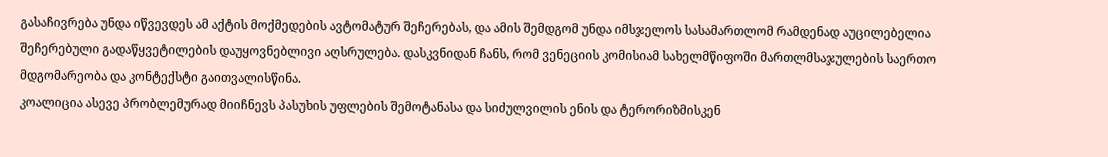გასაჩივრება უნდა იწვევდეს ამ აქტის მოქმედების ავტომატურ შეჩერებას, და ამის შემდგომ უნდა იმსჯელოს სასამართლომ რამდენად აუცილებელია შეჩერებული გადაწყვეტილების დაუყოვნებლივი აღსრულება. დასკვნიდან ჩანს, რომ ვენეციის კომისიამ სახელმწიფოში მართლმსაჯულების საერთო მდგომარეობა და კონტექსტი გაითვალისწინა.
კოალიცია ასევე პრობლემურად მიიჩნევს პასუხის უფლების შემოტანასა და სიძულვილის ენის და ტერორიზმისკენ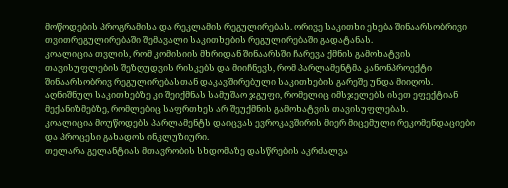მოწოდების პროგრამისა და რეკლამის რეგულირებას. ორივე საკითხი ეხება შინაარსობრივი თვითრეგულირებაში შემავალი საკითხების რეგულირებაში გადატანას.
კოალიცია თვლის, რომ კომისიის მხრიდან შინაარსში ჩარევა ქმნის გამოხატვის თავისუფლების შეზღუდვის რისკებს და მიიჩნევს, რომ პარლამენტმა კანონპროექტი შინაარსობრივ რეგულირებასთან დაკავშირებული საკითხების გარეშე უნდა მიიღოს. აღნიშნულ საკითხებზე კი შეიქმნას სამუშაო ჯგუფი, რომელიც იმსჯელებს ისეთ ეფექტიან მექანიზმებზე, რომლებიც საფრთხეს არ შეუქმნის გამოხატვის თავისუფლებას.
კოალიცია მოუწოდებს პარლამენტს დაიცვას ევროკავშირის მიერ მიცემული რეკომენდაციები და პროცესი გახადოს ინკლუზიური.
თელარა გელანტიას მთავრობის სხდომაზე დასწრების აკრძალვა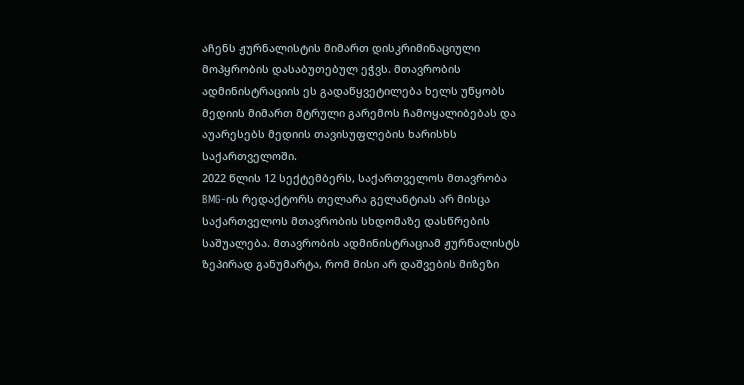აჩენს ჟურნალისტის მიმართ დისკრიმინაციული მოპყრობის დასაბუთებულ ეჭვს. მთავრობის ადმინისტრაციის ეს გადაწყვეტილება ხელს უწყობს მედიის მიმართ მტრული გარემოს ჩამოყალიბებას და აუარესებს მედიის თავისუფლების ხარისხს საქართველოში.
2022 წლის 12 სექტემბერს, საქართველოს მთავრობა BMG-ის რედაქტორს თელარა გელანტიას არ მისცა საქართველოს მთავრობის სხდომაზე დასწრების საშუალება. მთავრობის ადმინისტრაციამ ჟურნალისტს ზეპირად განუმარტა, რომ მისი არ დაშვების მიზეზი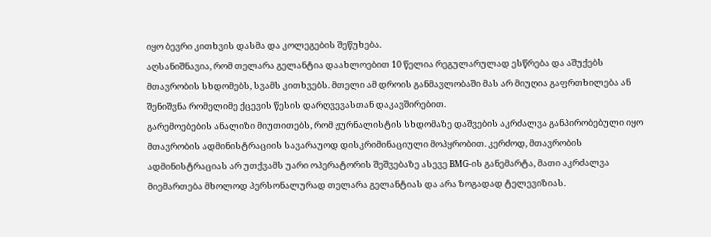იყო ბევრი კითხვის დასმა და კოლეგების შეწუხება.
აღსანიშნავია, რომ თელარა გელანტია დაახლოებით 10 წელია რეგულარულად ესწრება და აშუქებს მთავრობის სხდომებს, სვამს კითხვებს. მთელი ამ დროის განმავლობაში მას არ მიუღია გაფრთხილება ან შენიშვნა რომელიმე ქცევის წესის დარღვევასთან დაკავშირებით.
გარემოებების ანალიზი მიუთითებს, რომ ჟურნალისტის სხდომაზე დაშვების აკრძალვა განპირობებული იყო მთავრობის ადმინისტრაციის სავარაუოდ დისკრიმინაციული მოპყრობით. კერძოდ, მთავრობის ადმინისტრაციას არ უთქვამს უარი ოპერატორის შეშვებაზე ასევე BMG-ის განემარტა, მათი აკრძალვა მიემართება მხოლოდ პერსონალურად თელარა გელანტიას და არა ზოგადად ტელევიზიას.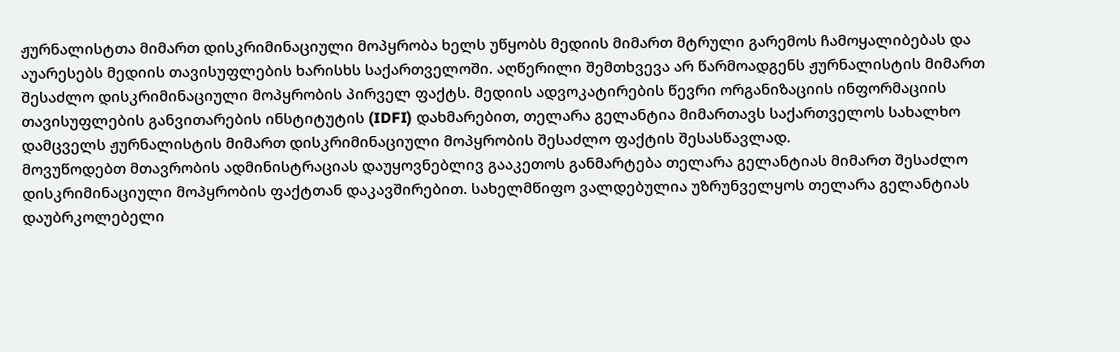ჟურნალისტთა მიმართ დისკრიმინაციული მოპყრობა ხელს უწყობს მედიის მიმართ მტრული გარემოს ჩამოყალიბებას და აუარესებს მედიის თავისუფლების ხარისხს საქართველოში. აღწერილი შემთხვევა არ წარმოადგენს ჟურნალისტის მიმართ შესაძლო დისკრიმინაციული მოპყრობის პირველ ფაქტს. მედიის ადვოკატირების წევრი ორგანიზაციის ინფორმაციის თავისუფლების განვითარების ინსტიტუტის (IDFI) დახმარებით, თელარა გელანტია მიმართავს საქართველოს სახალხო დამცველს ჟურნალისტის მიმართ დისკრიმინაციული მოპყრობის შესაძლო ფაქტის შესასწავლად.
მოვუწოდებთ მთავრობის ადმინისტრაციას დაუყოვნებლივ გააკეთოს განმარტება თელარა გელანტიას მიმართ შესაძლო დისკრიმინაციული მოპყრობის ფაქტთან დაკავშირებით. სახელმწიფო ვალდებულია უზრუნველყოს თელარა გელანტიას დაუბრკოლებელი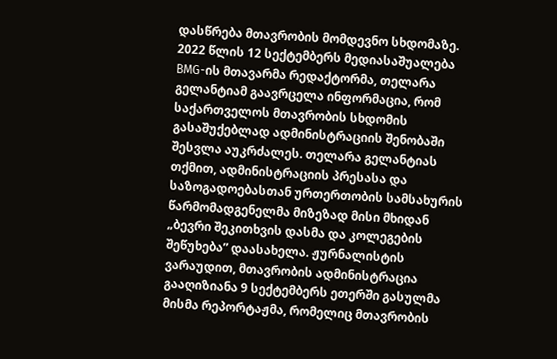დასწრება მთავრობის მომდევნო სხდომაზე.
2022 წლის 12 სექტემბერს მედიასაშუალება BMG-ის მთავარმა რედაქტორმა, თელარა გელანტიამ გაავრცელა ინფორმაცია, რომ საქართველოს მთავრობის სხდომის გასაშუქებლად ადმინისტრაციის შენობაში შესვლა აუკრძალეს. თელარა გელანტიას თქმით, ადმინისტრაციის პრესასა და საზოგადოებასთან ურთერთობის სამსახურის წარმომადგენელმა მიზეზად მისი მხიდან „ბევრი შეკითხვის დასმა და კოლეგების შეწუხება” დაასახელა. ჟურნალისტის ვარაუდით, მთავრობის ადმინისტრაცია გააღიზიანა 9 სექტემბერს ეთერში გასულმა მისმა რეპორტაჟმა, რომელიც მთავრობის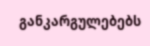განკარგულებებს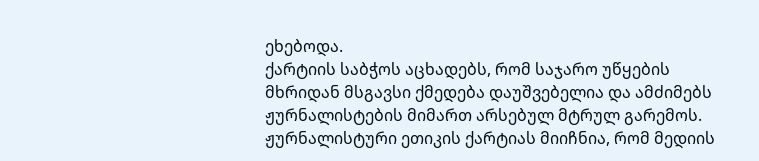ეხებოდა.
ქარტიის საბჭოს აცხადებს, რომ საჯარო უწყების მხრიდან მსგავსი ქმედება დაუშვებელია და ამძიმებს ჟურნალისტების მიმართ არსებულ მტრულ გარემოს.
ჟურნალისტური ეთიკის ქარტიას მიიჩნია, რომ მედიის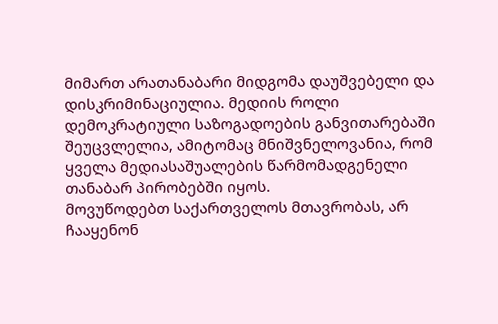მიმართ არათანაბარი მიდგომა დაუშვებელი და დისკრიმინაციულია. მედიის როლი დემოკრატიული საზოგადოების განვითარებაში შეუცვლელია, ამიტომაც მნიშვნელოვანია, რომ ყველა მედიასაშუალების წარმომადგენელი თანაბარ პირობებში იყოს.
მოვუწოდებთ საქართველოს მთავრობას, არ ჩააყენონ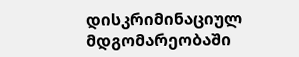დისკრიმინაციულ მდგომარეობაში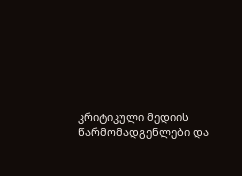კრიტიკული მედიის წარმომადგენლები და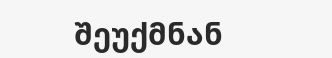შეუქმნან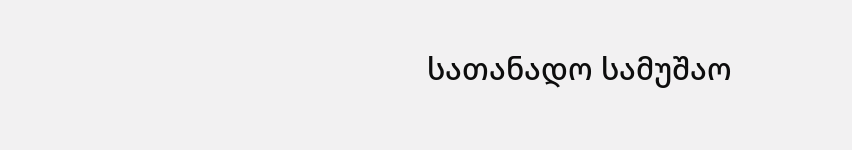სათანადო სამუშაო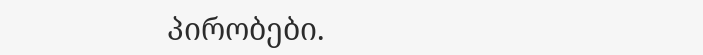პირობები.